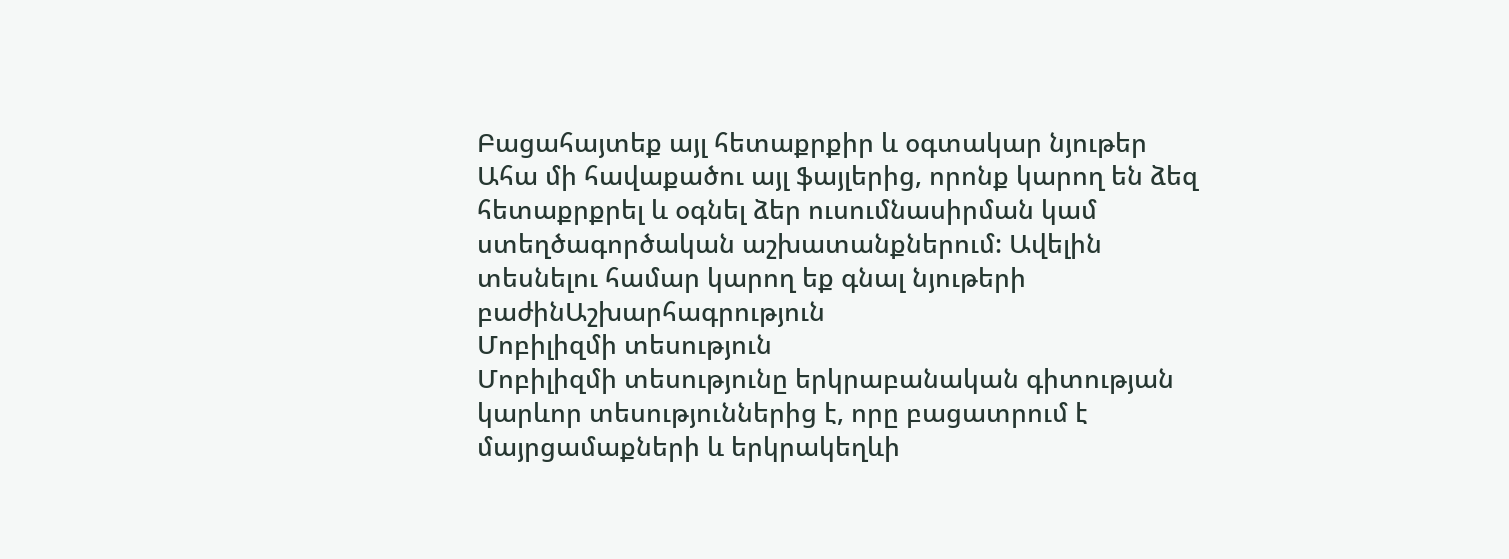Բացահայտեք այլ հետաքրքիր և օգտակար նյութեր
Ահա մի հավաքածու այլ ֆայլերից, որոնք կարող են ձեզ հետաքրքրել և օգնել ձեր ուսումնասիրման կամ ստեղծագործական աշխատանքներում: Ավելին տեսնելու համար կարող եք գնալ նյութերի բաժինԱշխարհագրություն
Մոբիլիզմի տեսություն
Մոբիլիզմի տեսությունը երկրաբանական գիտության կարևոր տեսություններից է, որը բացատրում է մայրցամաքների և երկրակեղևի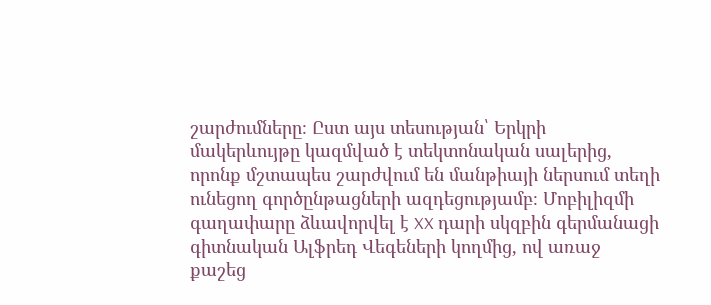շարժումները։ Ըստ այս տեսության՝ Երկրի մակերևույթը կազմված է տեկտոնական սալերից, որոնք մշտապես շարժվում են մանթիայի ներսում տեղի ունեցող գործընթացների ազդեցությամբ։ Մոբիլիզմի գաղափարը ձևավորվել է XX դարի սկզբին գերմանացի գիտնական Ալֆրեդ Վեգեների կողմից, ով առաջ քաշեց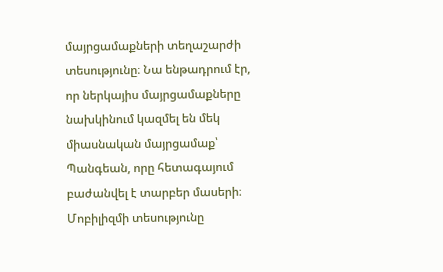մայրցամաքների տեղաշարժի տեսությունը։ Նա ենթադրում էր, որ ներկայիս մայրցամաքները նախկինում կազմել են մեկ միասնական մայրցամաք՝ Պանգեան, որը հետագայում բաժանվել է տարբեր մասերի։ Մոբիլիզմի տեսությունը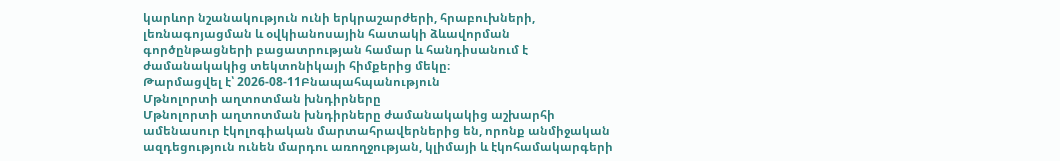կարևոր նշանակություն ունի երկրաշարժերի, հրաբուխների, լեռնագոյացման և օվկիանոսային հատակի ձևավորման գործընթացների բացատրության համար և հանդիսանում է ժամանակակից տեկտոնիկայի հիմքերից մեկը։
Թարմացվել է՝ 2026-08-11Բնապահպանություն
Մթնոլորտի աղտոտման խնդիրները
Մթնոլորտի աղտոտման խնդիրները ժամանակակից աշխարհի ամենասուր էկոլոգիական մարտահրավերներից են, որոնք անմիջական ազդեցություն ունեն մարդու առողջության, կլիմայի և էկոհամակարգերի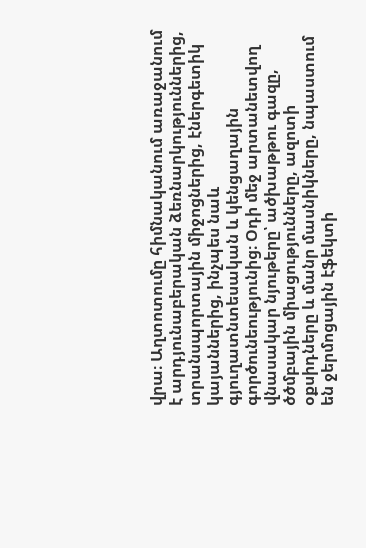վրա։ Աղտոտումը հիմնականում առաջանում է արդյունաբերական ձեռնարկություններից, տրանսպորտային միջոցներից, էներգետիկ կայաններից, ինչպես նաև գյուղատնտեսական և կենցաղային գործունեությունից։ Օդի մեջ արտանետվող վնասակար նյութերը՝ ածխաթթու գազը, ծծմբային միացությունները, ազոտի օքսիդները և մանր մասնիկները, նպաստում են ջերմոցային էֆեկտի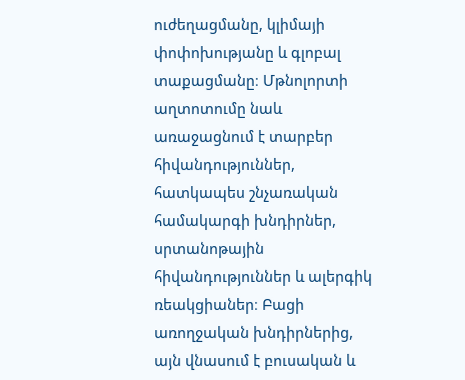ուժեղացմանը, կլիմայի փոփոխությանը և գլոբալ տաքացմանը։ Մթնոլորտի աղտոտումը նաև առաջացնում է տարբեր հիվանդություններ, հատկապես շնչառական համակարգի խնդիրներ, սրտանոթային հիվանդություններ և ալերգիկ ռեակցիաներ։ Բացի առողջական խնդիրներից, այն վնասում է բուսական և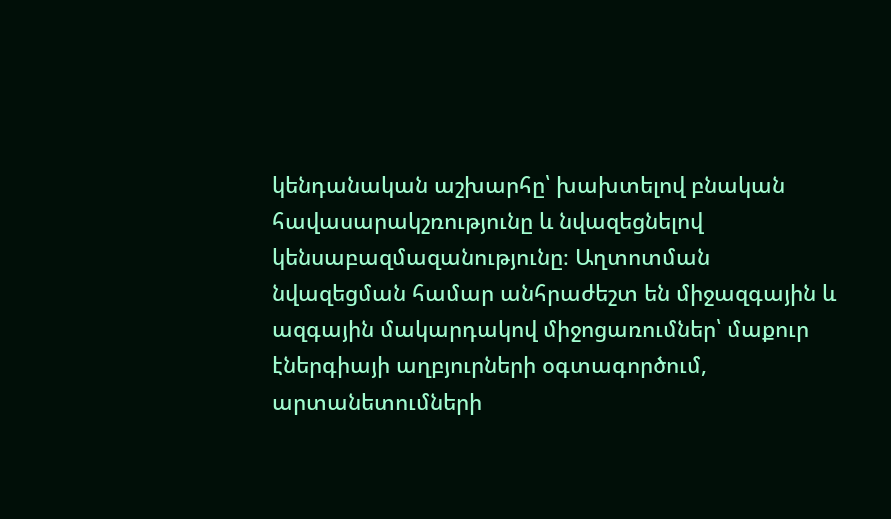կենդանական աշխարհը՝ խախտելով բնական հավասարակշռությունը և նվազեցնելով կենսաբազմազանությունը։ Աղտոտման նվազեցման համար անհրաժեշտ են միջազգային և ազգային մակարդակով միջոցառումներ՝ մաքուր էներգիայի աղբյուրների օգտագործում, արտանետումների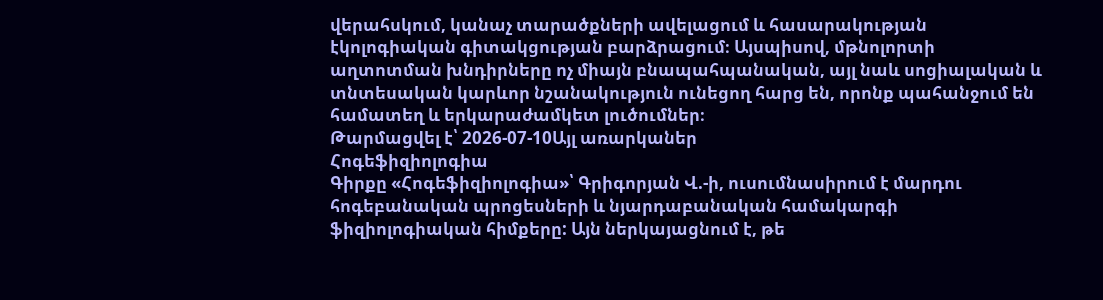վերահսկում, կանաչ տարածքների ավելացում և հասարակության էկոլոգիական գիտակցության բարձրացում։ Այսպիսով, մթնոլորտի աղտոտման խնդիրները ոչ միայն բնապահպանական, այլ նաև սոցիալական և տնտեսական կարևոր նշանակություն ունեցող հարց են, որոնք պահանջում են համատեղ և երկարաժամկետ լուծումներ։
Թարմացվել է՝ 2026-07-10Այլ առարկաներ
Հոգեֆիզիոլոգիա
Գիրքը «Հոգեֆիզիոլոգիա»՝ Գրիգորյան Վ.-ի, ուսումնասիրում է մարդու հոգեբանական պրոցեսների և նյարդաբանական համակարգի ֆիզիոլոգիական հիմքերը: Այն ներկայացնում է, թե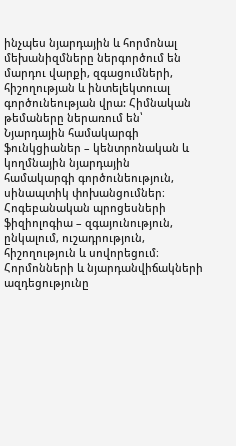ինչպես նյարդային և հորմոնալ մեխանիզմները ներգործում են մարդու վարքի, զգացումների, հիշողության և ինտելեկտուալ գործունեության վրա: Հիմնական թեմաները ներառում են՝ Նյարդային համակարգի ֆունկցիաներ – կենտրոնական և կողմնային նյարդային համակարգի գործունեություն, սինապտիկ փոխանցումներ։ Հոգեբանական պրոցեսների ֆիզիոլոգիա – զգայունություն, ընկալում, ուշադրություն, հիշողություն և սովորեցում։ Հորմոնների և նյարդանվիճակների ազդեցությունը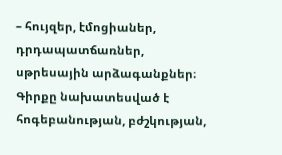– հույզեր, էմոցիաներ, դրդապատճառներ, սթրեսային արձագանքներ։ Գիրքը նախատեսված է հոգեբանության, բժշկության,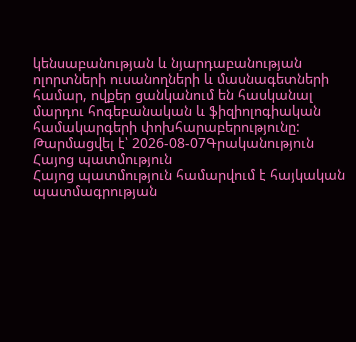կենսաբանության և նյարդաբանության ոլորտների ուսանողների և մասնագետների համար, ովքեր ցանկանում են հասկանալ մարդու հոգեբանական և ֆիզիոլոգիական համակարգերի փոխհարաբերությունը:
Թարմացվել է՝ 2026-08-07Գրականություն
Հայոց պատմություն
Հայոց պատմություն համարվում է հայկական պատմագրության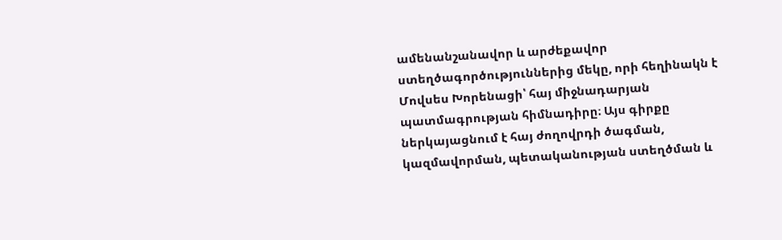ամենանշանավոր և արժեքավոր ստեղծագործություններից մեկը, որի հեղինակն է Մովսես Խորենացի՝ հայ միջնադարյան պատմագրության հիմնադիրը։ Այս գիրքը ներկայացնում է հայ ժողովրդի ծագման, կազմավորման, պետականության ստեղծման և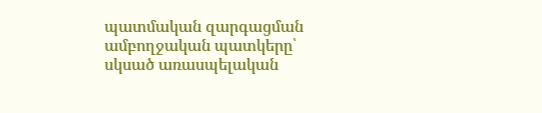պատմական զարգացման ամբողջական պատկերը՝ սկսած առասպելական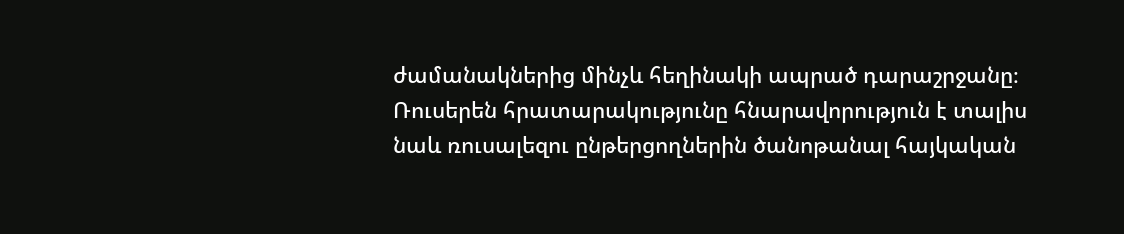ժամանակներից մինչև հեղինակի ապրած դարաշրջանը։ Ռուսերեն հրատարակությունը հնարավորություն է տալիս նաև ռուսալեզու ընթերցողներին ծանոթանալ հայկական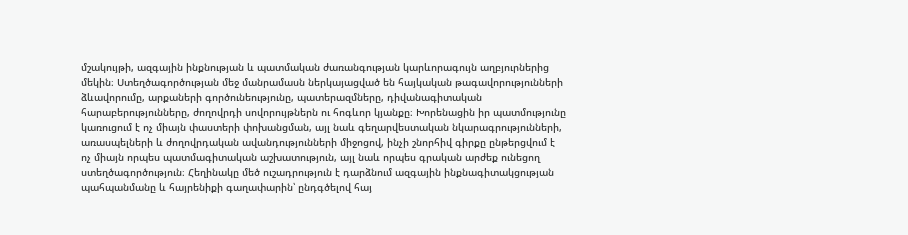մշակույթի, ազգային ինքնության և պատմական ժառանգության կարևորագույն աղբյուրներից մեկին։ Ստեղծագործության մեջ մանրամասն ներկայացված են հայկական թագավորությունների ձևավորումը, արքաների գործունեությունը, պատերազմները, դիվանագիտական հարաբերությունները, ժողովրդի սովորույթներն ու հոգևոր կյանքը։ Խորենացին իր պատմությունը կառուցում է ոչ միայն փաստերի փոխանցման, այլ նաև գեղարվեստական նկարագրությունների, առասպելների և ժողովրդական ավանդությունների միջոցով, ինչի շնորհիվ գիրքը ընթերցվում է ոչ միայն որպես պատմագիտական աշխատություն, այլ նաև որպես գրական արժեք ունեցող ստեղծագործություն։ Հեղինակը մեծ ուշադրություն է դարձնում ազգային ինքնագիտակցության պահպանմանը և հայրենիքի գաղափարին՝ ընդգծելով հայ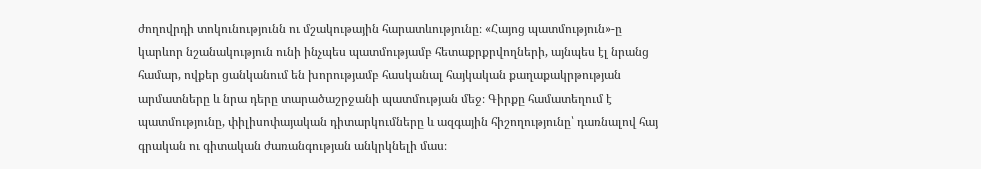ժողովրդի տոկունությունն ու մշակութային հարատևությունը։ «Հայոց պատմություն»-ը կարևոր նշանակություն ունի ինչպես պատմությամբ հետաքրքրվողների, այնպես էլ նրանց համար, ովքեր ցանկանում են խորությամբ հասկանալ հայկական քաղաքակրթության արմատները և նրա դերը տարածաշրջանի պատմության մեջ։ Գիրքը համատեղում է պատմությունը, փիլիսոփայական դիտարկումները և ազգային հիշողությունը՝ դառնալով հայ գրական ու գիտական ժառանգության անկրկնելի մաս։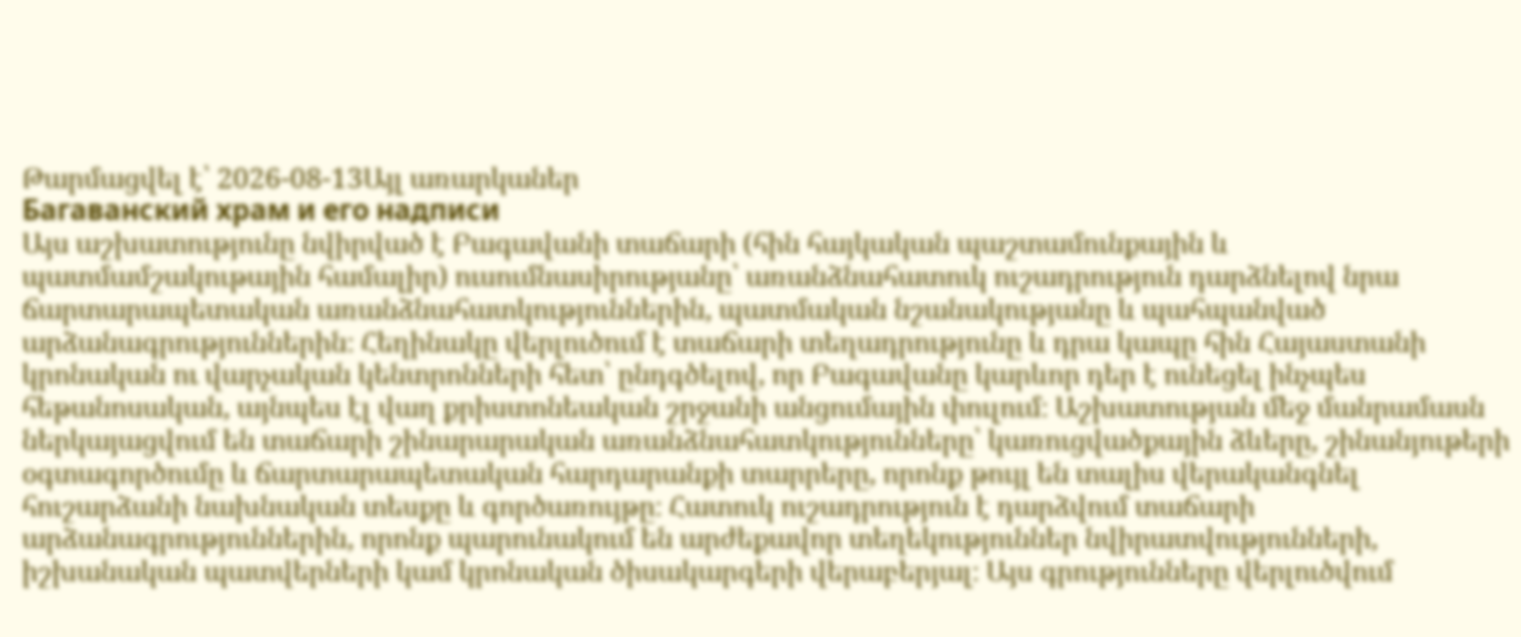Թարմացվել է՝ 2026-08-13Այլ առարկաներ
Багаванский храм и его надписи
Այս աշխատությունը նվիրված է Բագավանի տաճարի (հին հայկական պաշտամունքային և պատմամշակութային համալիր) ուսումնասիրությանը՝ առանձնահատուկ ուշադրություն դարձնելով նրա ճարտարապետական առանձնահատկություններին, պատմական նշանակությանը և պահպանված արձանագրություններին։ Հեղինակը վերլուծում է տաճարի տեղադրությունը և դրա կապը հին Հայաստանի կրոնական ու վարչական կենտրոնների հետ՝ ընդգծելով, որ Բագավանը կարևոր դեր է ունեցել ինչպես հեթանոսական, այնպես էլ վաղ քրիստոնեական շրջանի անցումային փուլում։ Աշխատության մեջ մանրամասն ներկայացվում են տաճարի շինարարական առանձնահատկությունները՝ կառուցվածքային ձևերը, շինանյութերի օգտագործումը և ճարտարապետական հարդարանքի տարրերը, որոնք թույլ են տալիս վերականգնել հուշարձանի նախնական տեսքը և գործառույթը։ Հատուկ ուշադրություն է դարձվում տաճարի արձանագրություններին, որոնք պարունակում են արժեքավոր տեղեկություններ նվիրատվությունների, իշխանական պատվերների կամ կրոնական ծիսակարգերի վերաբերյալ։ Այս գրությունները վերլուծվում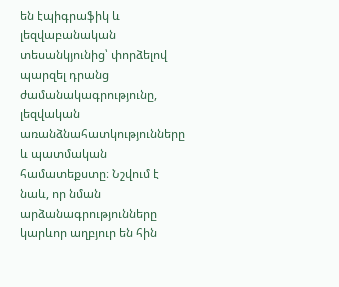են էպիգրաֆիկ և լեզվաբանական տեսանկյունից՝ փորձելով պարզել դրանց ժամանակագրությունը, լեզվական առանձնահատկությունները և պատմական համատեքստը։ Նշվում է նաև, որ նման արձանագրությունները կարևոր աղբյուր են հին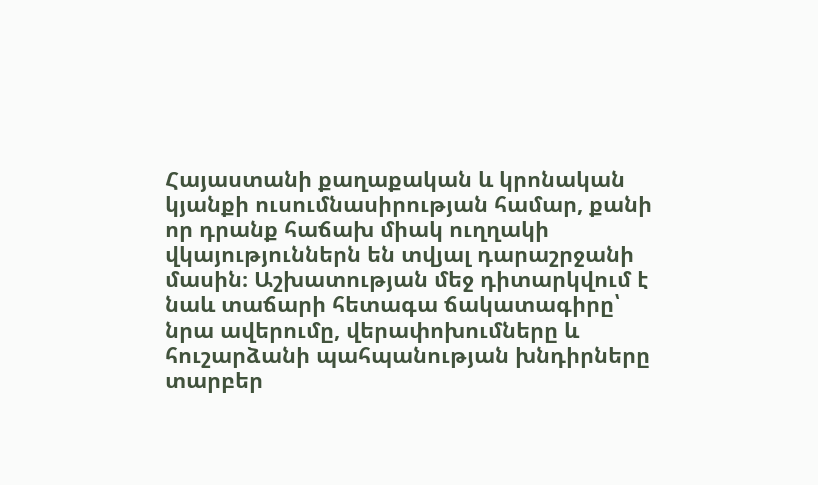Հայաստանի քաղաքական և կրոնական կյանքի ուսումնասիրության համար, քանի որ դրանք հաճախ միակ ուղղակի վկայություններն են տվյալ դարաշրջանի մասին։ Աշխատության մեջ դիտարկվում է նաև տաճարի հետագա ճակատագիրը՝ նրա ավերումը, վերափոխումները և հուշարձանի պահպանության խնդիրները տարբեր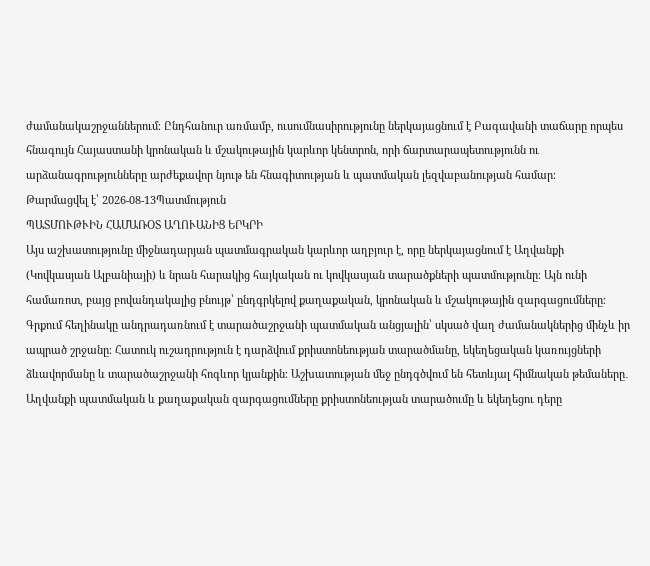ժամանակաշրջաններում։ Ընդհանուր առմամբ, ուսումնասիրությունը ներկայացնում է Բագավանի տաճարը որպես հնագույն Հայաստանի կրոնական և մշակութային կարևոր կենտրոն, որի ճարտարապետությունն ու արձանագրությունները արժեքավոր նյութ են հնագիտության և պատմական լեզվաբանության համար։
Թարմացվել է՝ 2026-08-13Պատմություն
ՊԱՏՄՈՒԹՒԻՆ ՀԱՄԱՌՕՏ ԱՂՈՒԱՆԻՑ ԵՐԿՐԻ
Այս աշխատությունը միջնադարյան պատմագրական կարևոր աղբյուր է, որը ներկայացնում է Աղվանքի (Կովկասյան Ալբանիայի) և նրան հարակից հայկական ու կովկասյան տարածքների պատմությունը։ Այն ունի համառոտ, բայց բովանդակալից բնույթ՝ ընդգրկելով քաղաքական, կրոնական և մշակութային զարգացումները։ Գրքում հեղինակը անդրադառնում է տարածաշրջանի պատմական անցյալին՝ սկսած վաղ ժամանակներից մինչև իր ապրած շրջանը։ Հատուկ ուշադրություն է դարձվում քրիստոնեության տարածմանը, եկեղեցական կառույցների ձևավորմանը և տարածաշրջանի հոգևոր կյանքին։ Աշխատության մեջ ընդգծվում են հետևյալ հիմնական թեմաները․ Աղվանքի պատմական և քաղաքական զարգացումները քրիստոնեության տարածումը և եկեղեցու դերը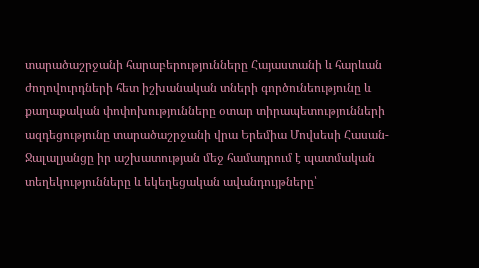տարածաշրջանի հարաբերությունները Հայաստանի և հարևան ժողովուրդների հետ իշխանական տների գործունեությունը և քաղաքական փոփոխությունները օտար տիրապետությունների ազդեցությունը տարածաշրջանի վրա Երեմիա Մովսեսի Հասան-Ջալալյանցը իր աշխատության մեջ համադրում է պատմական տեղեկությունները և եկեղեցական ավանդույթները՝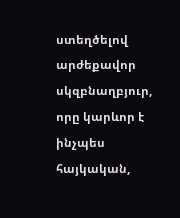ստեղծելով արժեքավոր սկզբնաղբյուր, որը կարևոր է ինչպես հայկական,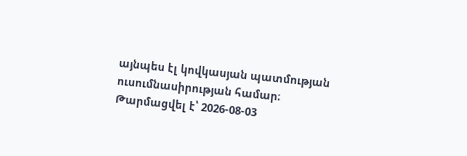այնպես էլ կովկասյան պատմության ուսումնասիրության համար։
Թարմացվել է՝ 2026-08-03